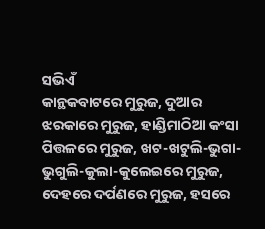ସଭିଏଁ
କାନ୍ଥକବାଟରେ ମୁରୁଜ, ଦୁଆର ଝରକାରେ ମୁରୁଜ, ହାଣ୍ଡିମାଠିଆ କଂସା ପିତ୍ତଳରେ ମୁରୁଜ, ଖଟ-ଖଟୁଲି-ଭୁଗା-ଭୁଗୁଲି-କୁଲା-କୁଲେଇରେ ମୁରୁଜ, ଦେହରେ ଦର୍ପଣରେ ମୁରୁଜ, ହସରେ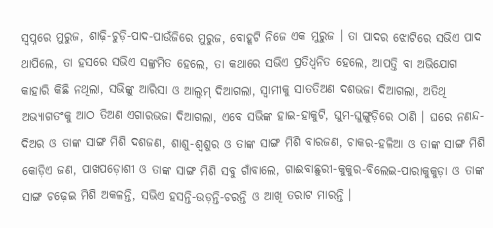ସ୍ୱପ୍ନରେ ମୁରୁଜ, ଶାଢ଼ି-ଚୁଡ଼ି-ପାଦ-ପାଉଁଜିରେ ମୁରୁଜ, ବୋହୂଟି ନିଜେ ଏକ ମୁରୁଜ । ତା ପାଦର ଝୋଟିରେ ସଭିଏ ପାଦ ଥାପିଲେ, ତା ହସରେ ସଭିଏ ସଙ୍କ୍ରମିତ ହେଲେ, ତା କଥାରେ ସଭିଏ ପ୍ରତିଧ୍ୱନିତ ହେଲେ, ଆପତ୍ତି ବା ଅଭିଯୋଗ କାହାରି କିଛି ନଥିଲା, ସଭିଙ୍କୁ ଆରିସା ଓ ଆଲ୍ବମ୍ ଦିଆଗଲା, ସ୍ୱାମୀକୁ ସାତତିଅଣ ଦଶଭଜା ଦିଆଗଲା, ଅତିଥି ଅଭ୍ୟାଗତଂକୁ ଆଠ ତିଅଣ ଏଗାରଭଜା ଦିଆଗଲା, ଏବେ ସଭିଙ୍କ ହାଇ-ହାକୁଟି, ଘୁମ-ଘୁଙ୍ଗୁଡ଼ିରେ ଠାଣି । ଘରେ ନଣନ୍ଦ-ଦିଅର ଓ ତାଙ୍କ ସାଙ୍ଗ ମିଶି ଦଶଜଣ, ଶାଶୁ-ଶ୍ୱଶୁର ଓ ତାଙ୍କ ସାଙ୍ଗ ମିଶି ବାରଜଣ, ଚାକର-ହଳିଆ ଓ ତାଙ୍କ ସାଙ୍ଗ ମିଶି କୋଡ଼ିଏ ଜଣ, ପାଖପଡ଼ୋଶୀ ଓ ତାଙ୍କ ସାଙ୍ଗ ମିଶି ସବୁ ଗାଁବାଲେ, ଗାଈବାଛୁରୀ-କୁକୁର-ବିଲେଇ-ପାରାକୁକୁଡ଼ା ଓ ତାଙ୍କ ସାଙ୍ଗ ଚଢ଼େଇ ମିଶି ଅକଳନ୍ତି, ସଭିଏ ହସନ୍ତି-ଉଡ଼ନ୍ତି-ଚରନ୍ତି ଓ ଆଖି ତରାଟ ମାରନ୍ତି ।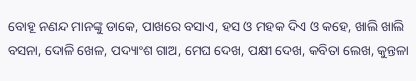ବୋହୂ ନଣନ୍ଦ ମାନଙ୍କୁ ଡାକେ, ପାଖରେ ବସାଏ, ହସ ଓ ମହକ ଦିଏ ଓ କହେ, ଖାଲି ଖାଲି ବସନା, ଦୋଳି ଖେଳ, ପଦ୍ୟାଂଶ ଗାଅ, ମେଘ ଦେଖ, ପକ୍ଷୀ ଦେଖ, କବିତା ଲେଖ, କୁନ୍ତଳା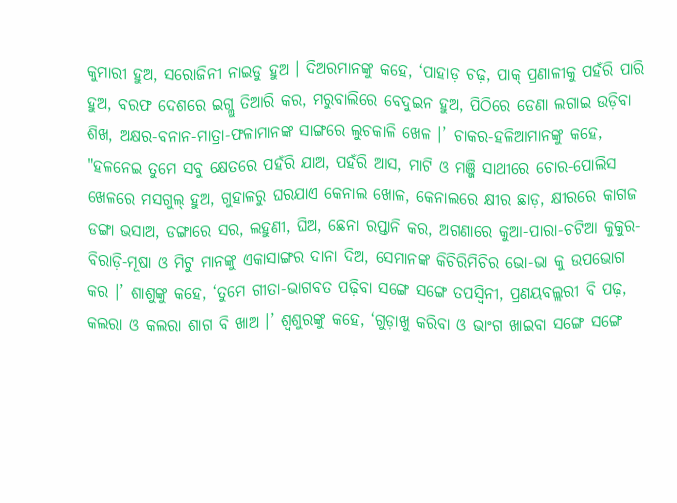କୁମାରୀ ହୁଅ, ସରୋଜିନୀ ନାଇଡୁ ହୁଅ । ଦିଅରମାନଙ୍କୁ କହେ, ‘ପାହାଡ଼ ଚଢ଼, ପାକ୍ ପ୍ରଣାଳୀକୁ ପହଁରି ପାରି ହୁଅ, ବରଫ ଦେଶରେ ଇଗ୍ଲୁ ତିଆରି କର, ମରୁବାଲିରେ ବେଦୁଇନ ହୁଅ, ପିଠିରେ ଡେଣା ଲଗାଇ ଉଡ଼ିବା ଶିଖ, ଅକ୍ଷର-ବନାନ-ମାତ୍ରା-ଫଳାମାନଙ୍କ ସାଙ୍ଗରେ ଲୁଚକାଳି ଖେଳ ।’ ଚାକର-ହଳିଆମାନଙ୍କୁ କହେ, "ହଳନେଇ ତୁମେ ସବୁ କ୍ଷେତରେ ପହଁରି ଯାଅ, ପହଁରି ଆସ, ମାଟି ଓ ମଞ୍ଜି ସାଥୀରେ ଚୋର-ପୋଲିସ ଖେଳରେ ମସଗୁଲ୍ ହୁଅ, ଗୁହାଳରୁ ଘରଯାଏ କେନାଲ ଖୋଳ, କେନାଲରେ କ୍ଷୀର ଛାଡ଼, କ୍ଷୀରରେ କାଗଜ ଡଙ୍ଗା ଭସାଅ, ଡଙ୍ଗାରେ ସର, ଲହୁଣୀ, ଘିଅ, ଛେନା ରପ୍ତାନି କର, ଅଗଣାରେ କୁଆ-ପାରା-ଚଟିଆ କୁକୁର-ବିରାଡ଼ି-ମୂଷା ଓ ମିଟୁ ମାନଙ୍କୁ ଏକାସାଙ୍ଗର ଦାନା ଦିଅ, ସେମାନଙ୍କ କିଚିରିମିଚିର ଭୋ-ଭା କୁ ଉପଭୋଗ କର ।’ ଶାଶୁଙ୍କୁ କହେ, ‘ତୁମେ ଗୀତା-ଭାଗବତ ପଢ଼ିବା ସଙ୍ଗେ ସଙ୍ଗେ ତପସ୍ୱିନୀ, ପ୍ରଣୟବଲ୍ଲରୀ ବି ପଢ଼, କଲରା ଓ କଲରା ଶାଗ ବି ଖାଅ ।’ ଶ୍ୱଶୁରଙ୍କୁ କହେ, ‘ଗୁଡ଼ାଖୁ କରିବା ଓ ଭାଂଗ ଖାଇବା ସଙ୍ଗେ ସଙ୍ଗେ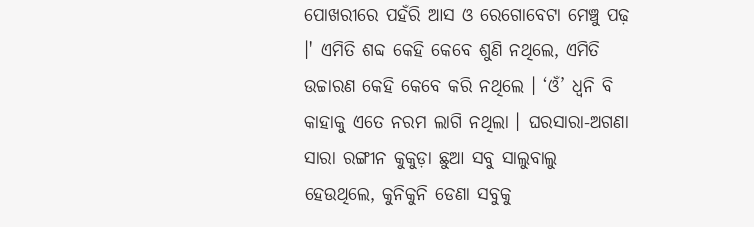ପୋଖରୀରେ ପହଁରି ଆସ ଓ ରେଗୋବେଟା ମେଞ୍ଚୁ ପଢ଼ ।' ଏମିତି ଶବ୍ଦ କେହି କେବେ ଶୁଣି ନଥିଲେ, ଏମିତି ଉଚ୍ଚାରଣ କେହି କେବେ କରି ନଥିଲେ । ‘ଓଁ’ ଧ୍ୱନି ବି କାହାକୁ ଏତେ ନରମ ଲାଗି ନଥିଲା । ଘରସାରା-ଅଗଣା ସାରା ରଙ୍ଗୀନ କୁକୁଡ଼ା ଛୁଆ ସବୁ ସାଲୁବାଲୁ ହେଉଥିଲେ, କୁନିକୁନି ଡେଣା ସବୁକୁ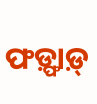ଫଡ଼୍ଫାଡ଼୍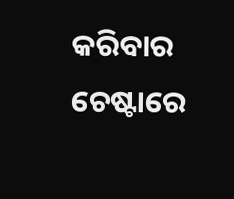କରିବାର ଚେଷ୍ଟାରେ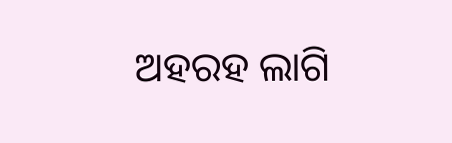ଅହରହ ଲାଗି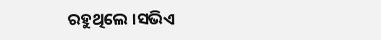ରହୁଥିଲେ ।ସଭିଏ